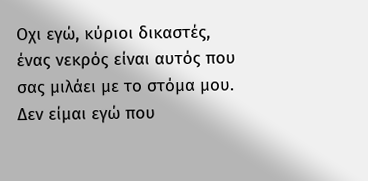Οχι εγώ, κύριοι δικαστές, ένας νεκρός είναι αυτός που σας μιλάει με το στόμα μου. Δεν είμαι εγώ που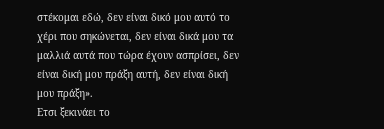στέκομαι εδώ, δεν είναι δικό μου αυτό το χέρι που σηκώνεται, δεν είναι δικά μου τα μαλλιά αυτά που τώρα έχουν ασπρίσει, δεν είναι δική μου πράξη αυτή, δεν είναι δική μου πράξη».
Ετσι ξεκινάει το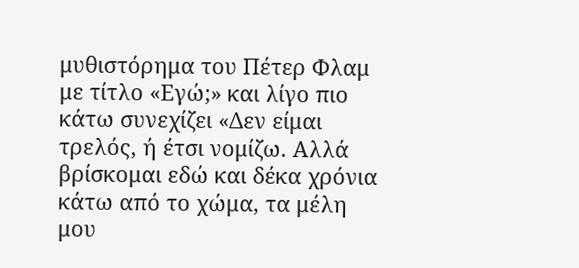μυθιστόρημα του Πέτερ Φλαμ με τίτλο «Εγώ;» και λίγο πιο κάτω συνεχίζει «Δεν είμαι τρελός, ή έτσι νομίζω. Αλλά βρίσκομαι εδώ και δέκα χρόνια κάτω από το χώμα, τα μέλη μου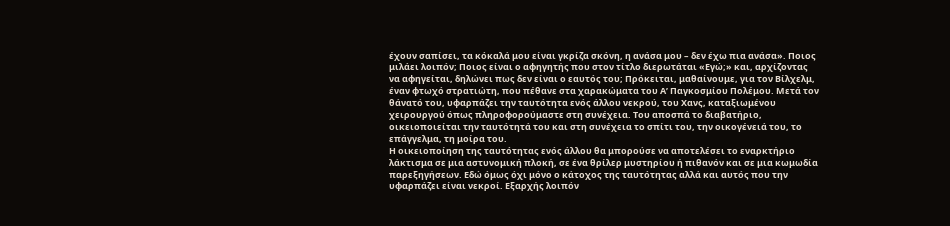έχουν σαπίσει, τα κόκαλά μου είναι γκρίζα σκόνη, η ανάσα μου – δεν έχω πια ανάσα». Ποιος μιλάει λοιπόν; Ποιος είναι ο αφηγητής που στον τίτλο διερωτάται «Εγώ;» και, αρχίζοντας να αφηγείται, δηλώνει πως δεν είναι ο εαυτός του; Πρόκειται, μαθαίνουμε, για τον Βίλχελμ, έναν φτωχό στρατιώτη, που πέθανε στα χαρακώματα του Α’ Παγκοσμίου Πολέμου. Μετά τον θάνατό του, υφαρπάζει την ταυτότητα ενός άλλου νεκρού, του Χανς, καταξιωμένου χειρουργού όπως πληροφορούμαστε στη συνέχεια. Του αποσπά το διαβατήριο, οικειοποιείται την ταυτότητά του και στη συνέχεια το σπίτι του, την οικογένειά του, το επάγγελμα, τη μοίρα του.
Η οικειοποίηση της ταυτότητας ενός άλλου θα μπορούσε να αποτελέσει το εναρκτήριο λάκτισμα σε μια αστυνομική πλοκή, σε ένα θρίλερ μυστηρίου ή πιθανόν και σε μια κωμωδία παρεξηγήσεων. Εδώ όμως όχι μόνο ο κάτοχος της ταυτότητας αλλά και αυτός που την υφαρπάζει είναι νεκροί. Εξαρχής λοιπόν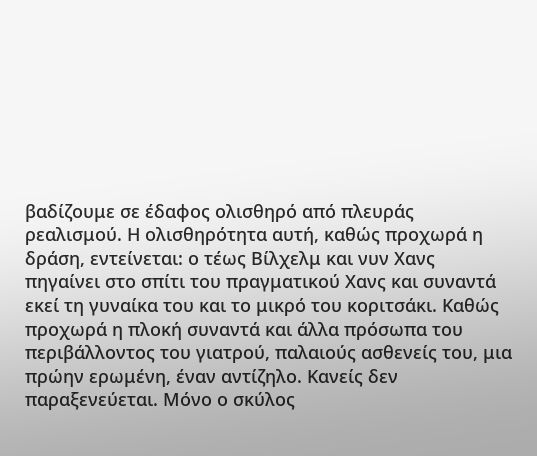βαδίζουμε σε έδαφος ολισθηρό από πλευράς ρεαλισμού. Η ολισθηρότητα αυτή, καθώς προχωρά η δράση, εντείνεται: ο τέως Βίλχελμ και νυν Χανς πηγαίνει στο σπίτι του πραγματικού Χανς και συναντά εκεί τη γυναίκα του και το μικρό του κοριτσάκι. Καθώς προχωρά η πλοκή συναντά και άλλα πρόσωπα του περιβάλλοντος του γιατρού, παλαιούς ασθενείς του, μια πρώην ερωμένη, έναν αντίζηλο. Κανείς δεν παραξενεύεται. Μόνο ο σκύλος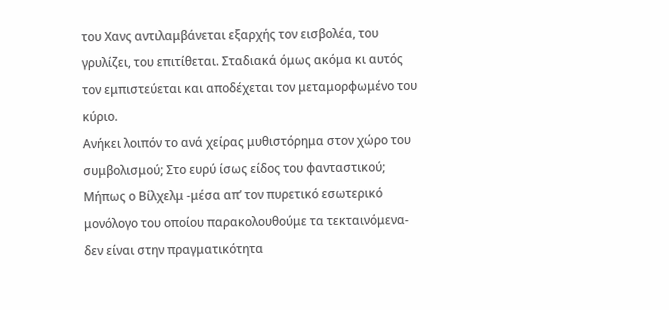του Χανς αντιλαμβάνεται εξαρχής τον εισβολέα, του γρυλίζει, του επιτίθεται. Σταδιακά όμως ακόμα κι αυτός τον εμπιστεύεται και αποδέχεται τον μεταμορφωμένο του κύριο.
Ανήκει λοιπόν το ανά χείρας μυθιστόρημα στον χώρο του συμβολισμού; Στο ευρύ ίσως είδος του φανταστικού; Μήπως ο Βίλχελμ -μέσα απ’ τον πυρετικό εσωτερικό μονόλογο του οποίου παρακολουθούμε τα τεκταινόμενα- δεν είναι στην πραγματικότητα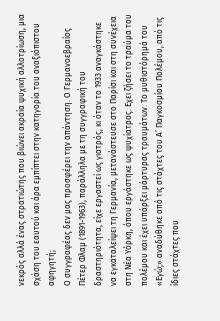νεκρός αλλά ένας στρατιώτης που βιώνει ακραία ψυχική αλλοτρίωση, μια σχάση του εαυτού και άρα εμπίπτει στην κατηγορία του αναξιόπιστου αφηγητή;
Ο συγγραφέας δεν μας προσφέρει την απάντηση. Ο Γερμανοεβραίος Πέτερ Φλαμ (1891-1963), παράλληλα με τη συγγραφική του δραστηριότητα, είχε εργαστεί ως γιατρός, κι όταν το 1933 αναγκάστηκε να εγκαταλείψει τη Γερμανία, μετανάστευσε στο Παρίσι και στη συνέχεια στη Νέα Υόρκη, όπου εργάστηκε ως ψυχίατρος. Εχει ζήσει το τραύμα του πολέμου και έχει υπάρξει μάρτυρας τραυμάτων. Το μυθιστόρημά του «Εγώ;» αναδύθηκε από τις στάχτες του Α’ Παγκοσμίου Πολέμου, από τις ίδιες στάχτες που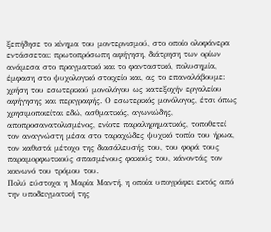ξεπήδησε το κίνημα του μοντερνισμού, στο οποίο ολοφάνερα εντάσσεται: πρωτοπρόσωπη αφήγηση, διάτρηση των ορίων ανάμεσα στο πραγματικό και το φανταστικό, πολυσημία, έμφαση στο ψυχολογικό στοιχείο και, ας το επαναλάβουμε: χρήση του εσωτερικού μονολόγου ως κατεξοχήν εργαλείου αφήγησης και περιγραφής. Ο εσωτερικός μονόλογος, έτσι όπως χρησιμοποιείται εδώ, ασθματικός, αγωνιώδης, αποπροσανατολισμένος, ενίοτε παραληρηματικός, τοποθετεί τον αναγνώστη μέσα στο ταραχώδες ψυχικό τοπίο του ήρωα, τον καθιστά μέτοχο της διασάλευσής του, του φορά τους παραμορφωτικούς σπασμένους φακούς του, κάνοντάς τον κοινωνό του τρόμου του.
Πολύ εύστοχα η Μαρία Μαντή, η οποία υπογράφει εκτός από την υποδειγματική της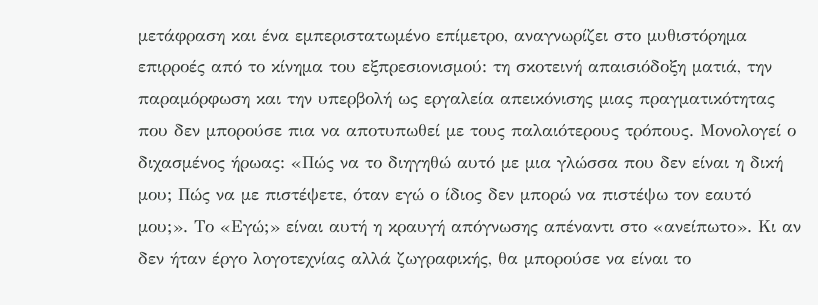μετάφραση και ένα εμπεριστατωμένο επίμετρο, αναγνωρίζει στο μυθιστόρημα επιρροές από το κίνημα του εξπρεσιονισμού: τη σκοτεινή απαισιόδοξη ματιά, την παραμόρφωση και την υπερβολή ως εργαλεία απεικόνισης μιας πραγματικότητας που δεν μπορούσε πια να αποτυπωθεί με τους παλαιότερους τρόπους. Μονολογεί ο διχασμένος ήρωας: «Πώς να το διηγηθώ αυτό με μια γλώσσα που δεν είναι η δική μου; Πώς να με πιστέψετε, όταν εγώ ο ίδιος δεν μπορώ να πιστέψω τον εαυτό μου;». Το «Εγώ;» είναι αυτή η κραυγή απόγνωσης απέναντι στο «ανείπωτο». Κι αν δεν ήταν έργο λογοτεχνίας αλλά ζωγραφικής, θα μπορούσε να είναι το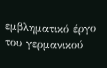εμβληματικό έργο του γερμανικού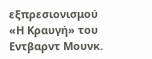εξπρεσιονισμού «Η Κραυγή» του Εντβαρντ Μουνκ.